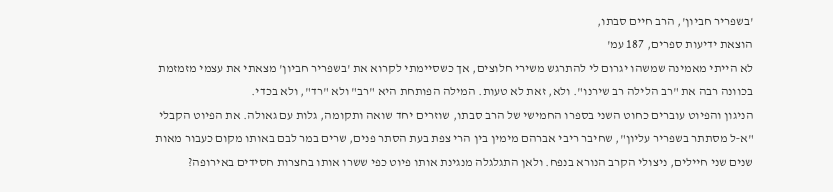'בשפריר חביון', הרב חיים סבתו,
הוצאת ידיעות ספרים, 187 עמ'
לא הייתי מאמינה שמשהו יגרום לי להתרגש משירי חלוצים, אך כשסיימתי לקרוא את 'בשפריר חביון' מצאתי את עצמי מזמזמת בכוונה רבה את "רב הלילה רב שירנו". ולא, זאת לא טעות. המילה הפותחת היא "רב" ולא "רד", ולא בכדי.
הניגון והפיוט עוברים כחוט השני בספרו החמישי של הרב סבתו, שוזרים יחד שואה ותקומה, גלות עם גאולה. את הפיוט הקבלי "א‑ל מסתתר בשפריר עליון", שחיבר ריבי אברהם מימין בין הרי צפת בעת הסתר פנים, שרים במר לבם באותו מקום כעבור מאות שנים שני חיילים, ניצולי הקרב הנורא בנפח. ולאן התגלגלה מנגינת אותו פיוט כפי ששרו אותו בחצרות חסידים באירופה?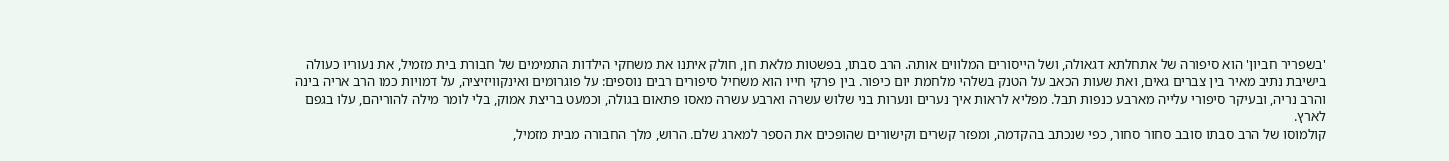'בשפריר חביון' הוא סיפורה של אתחלתא דגאולה, ושל הייסורים המלווים אותה. הרב סבתו, בפשטות מלאת חן, חולק איתנו את משחקי הילדות התמימים של חבורת בית מזמיל, את נעוריו כעולה בישיבת נתיב מאיר בין צברים גאים, ואת שעות הכאב על הטנק בשלהי מלחמת יום כיפור. בין פרקי חייו הוא משחיל סיפורים רבים נוספים: על פוגרומים ואינקוויזיציה, על דמויות כמו הרב אריה בינה והרב נריה, ובעיקר סיפורי עלייה מארבע כנפות תבל. מפליא לראות איך נערים ונערות בני שלוש עשרה וארבע עשרה מאסו פתאום בגולה, וכמעט בריצת אמוק, בלי לומר מילה להוריהם, עלו בגפם לארץ.
קולמוסו של הרב סבתו סובב סחור סחור, כפי שנכתב בהקדמה, ומפזר קשרים וקישורים שהופכים את הספר למארג שלם. הרוש, מלך החבורה מבית מזמיל,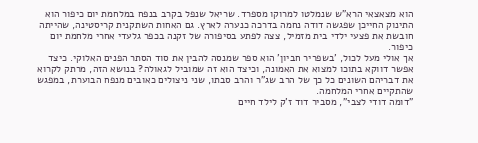הוא מצאצאי הרא"ש שנמלטו למרוקו מספרד. שריאל שנפל בקרב בנפח במלחמת יום כיפור הוא התינוק החייכן שפגשה דודה נחמה בדרכה כנערה לארץ. גם האחות השתקנית קריסטינה, שהייתה חובשת את פצעי ילדי בית מזמיל, צצה לפתע בסיפורה של זקנה בכפר גלעדי אחרי מלחמת יום כיפור.
אך אולי מעל לכול, 'בשפריר חביון' הוא ספר שמנסה להבין את סוד הסתר הפנים האלוקי. כיצד אפשר דווקא בתוכו למצוא את האמונה, וכיצד הוא זה שמוביל לגאולה? בנושא הזה, מרתק לקרוא את דבריהם השונים כל כך של הרב שג"ר והרב סבתו, שני ניצולים כאובים מנפח הבוערת, במפגש שהתקיים אחרי המלחמה.
"דומה דודי לצבי", מסביר דוד ז'ק לילד חיים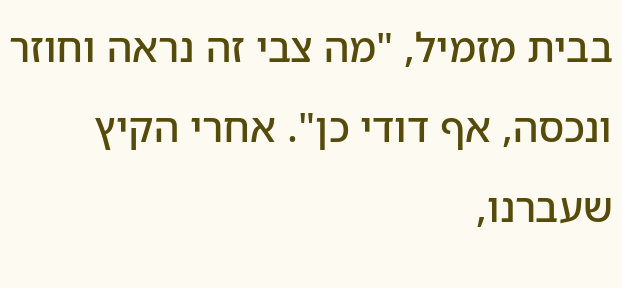בבית מזמיל, "מה צבי זה נראה וחוזר ונכסה, אף דודי כן". אחרי הקיץ שעברנו,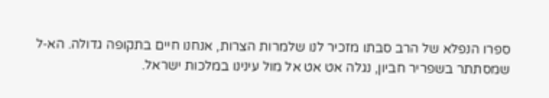ספרו הנפלא של הרב סבתו מזכיר לנו שלמרות הצרות, אנחנו חיים בתקופה גדולה. הא‑ל שמסתתר בשפריר חביון, נגלה אט אט אל מול עינינו במלכות ישראל.